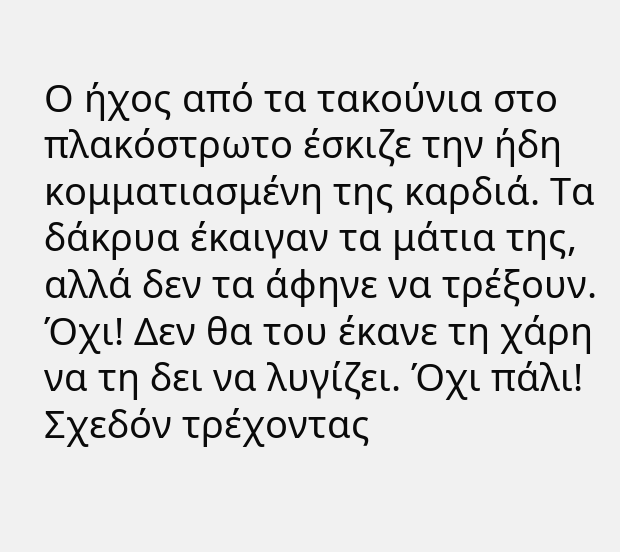Ο ήχος από τα τακούνια στο πλακόστρωτο έσκιζε την ήδη κομματιασμένη της καρδιά. Τα δάκρυα έκαιγαν τα μάτια της, αλλά δεν τα άφηνε να τρέξουν. Όχι! Δεν θα του έκανε τη χάρη να τη δει να λυγίζει. Όχι πάλι! Σχεδόν τρέχοντας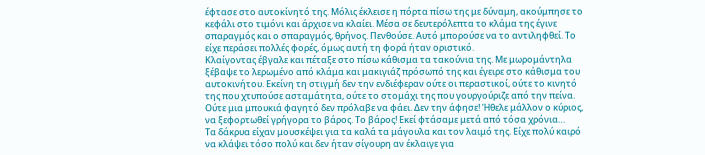έφτασε στο αυτοκίνητό της. Μόλις έκλεισε η πόρτα πίσω της με δύναμη, ακούμπησε το κεφάλι στο τιμόνι και άρχισε να κλαίει. Μέσα σε δευτερόλεπτα το κλάμα της έγινε σπαραγμός και ο σπαραγμός, θρήνος. Πενθούσε. Αυτό μπορούσε να το αντιληφθεί. Το είχε περάσει πολλές φορές, όμως αυτή τη φορά ήταν οριστικό.
Κλαίγοντας έβγαλε και πέταξε στο πίσω κάθισμα τα τακούνια της. Με μωρομάντηλα ξέβαψε το λερωμένο από κλάμα και μακιγιάζ πρόσωπό της και έγειρε στο κάθισμα του αυτοκινήτου. Εκείνη τη στιγμή δεν την ενδιέφεραν ούτε οι περαστικοί, ούτε το κινητό της που χτυπούσε ασταμάτητα, ούτε το στομάχι της που γουργούριζε από την πείνα. Ούτε μια μπουκιά φαγητό δεν πρόλαβε να φάει. Δεν την άφησε! Ήθελε μάλλον ο κύριος, να ξεφορτωθεί γρήγορα το βάρος. Το βάρος! Εκεί φτάσαμε μετά από τόσα χρόνια…
Τα δάκρυα είχαν μουσκέψει για τα καλά τα μάγουλα και τον λαιμό της. Είχε πολύ καιρό να κλάψει τόσο πολύ και δεν ήταν σίγουρη αν έκλαιγε για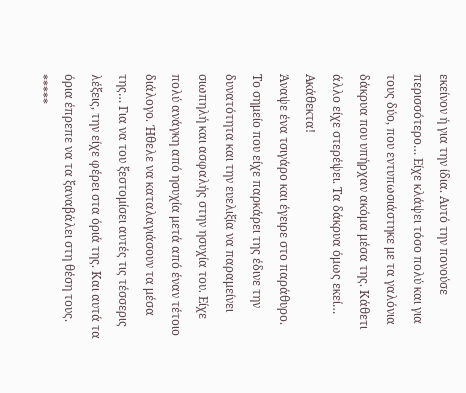εκείνον ή για την ίδια. Αυτό την πονούσε περισσότερο… Είχε κλάψει τόσο πολύ και για τους δύο, που εντυπωσιάστηκε με τα γαλόνια δάκρυα που υπήρχαν ακόμα μέσα της. Κάθετι άλλο είχε στερέψει. Τα δάκρυα όμως εκεί… Ακάθεκτα!
Άναψε ένα τσιγάρο και έγειρε στο παράθυρο. Το σημείο που είχε παρκάρει της έδινε την δυνατότητα και την ευελιξία να παραμείνει σιωπηλή και ασφαλής στην ησυχία του. Είχε πολύ ανάγκη από ησυχία μετά από έναν τέτοιο διάλογο. Ήθελε να καταλαγιάσουν τα μέσα της… Για να του ξεστομίσει αυτές τις τέσσερις λέξεις, την είχε φέρει στα όριά της. Και αυτά τα όρια έπρεπε να τα ξαναβάλει στη θέση τους.
*****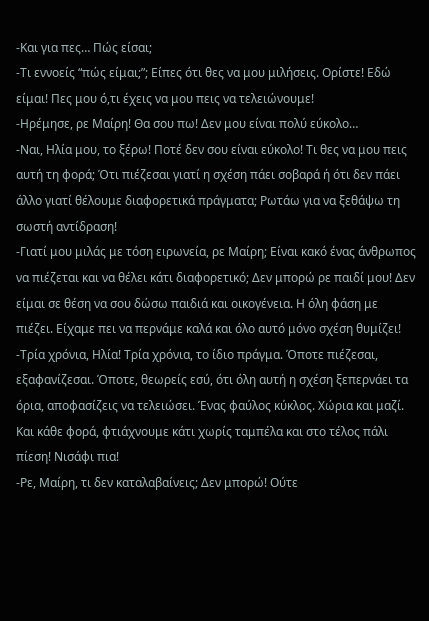-Και για πες… Πώς είσαι;
-Τι εννοείς “πώς είμαι;”; Είπες ότι θες να μου μιλήσεις. Ορίστε! Εδώ είμαι! Πες μου ό,τι έχεις να μου πεις να τελειώνουμε!
-Ηρέμησε, ρε Μαίρη! Θα σου πω! Δεν μου είναι πολύ εύκολο…
-Ναι, Ηλία μου, το ξέρω! Ποτέ δεν σου είναι εύκολο! Τι θες να μου πεις αυτή τη φορά; Ότι πιέζεσαι γιατί η σχέση πάει σοβαρά ή ότι δεν πάει άλλο γιατί θέλουμε διαφορετικά πράγματα; Ρωτάω για να ξεθάψω τη σωστή αντίδραση!
-Γιατί μου μιλάς με τόση ειρωνεία, ρε Μαίρη; Είναι κακό ένας άνθρωπος να πιέζεται και να θέλει κάτι διαφορετικό; Δεν μπορώ ρε παιδί μου! Δεν είμαι σε θέση να σου δώσω παιδιά και οικογένεια. Η όλη φάση με πιέζει. Είχαμε πει να περνάμε καλά και όλο αυτό μόνο σχέση θυμίζει!
-Τρία χρόνια, Ηλία! Τρία χρόνια, το ίδιο πράγμα. Όποτε πιέζεσαι, εξαφανίζεσαι. Όποτε, θεωρείς εσύ, ότι όλη αυτή η σχέση ξεπερνάει τα όρια, αποφασίζεις να τελειώσει. Ένας φαύλος κύκλος. Χώρια και μαζί. Και κάθε φορά, φτιάχνουμε κάτι χωρίς ταμπέλα και στο τέλος πάλι πίεση! Νισάφι πια!
-Ρε, Μαίρη, τι δεν καταλαβαίνεις; Δεν μπορώ! Ούτε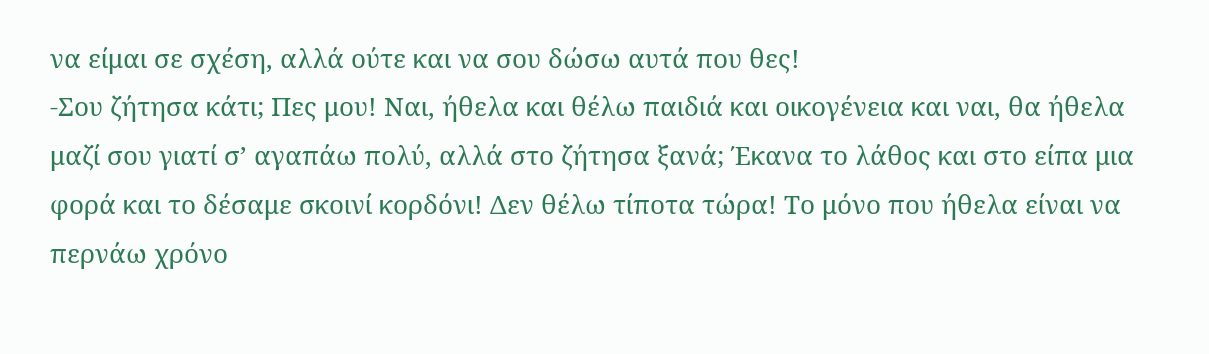να είμαι σε σχέση, αλλά ούτε και να σου δώσω αυτά που θες!
-Σου ζήτησα κάτι; Πες μου! Ναι, ήθελα και θέλω παιδιά και οικογένεια και ναι, θα ήθελα μαζί σου γιατί σ’ αγαπάω πολύ, αλλά στο ζήτησα ξανά; Έκανα το λάθος και στο είπα μια φορά και το δέσαμε σκοινί κορδόνι! Δεν θέλω τίποτα τώρα! Το μόνο που ήθελα είναι να περνάω χρόνο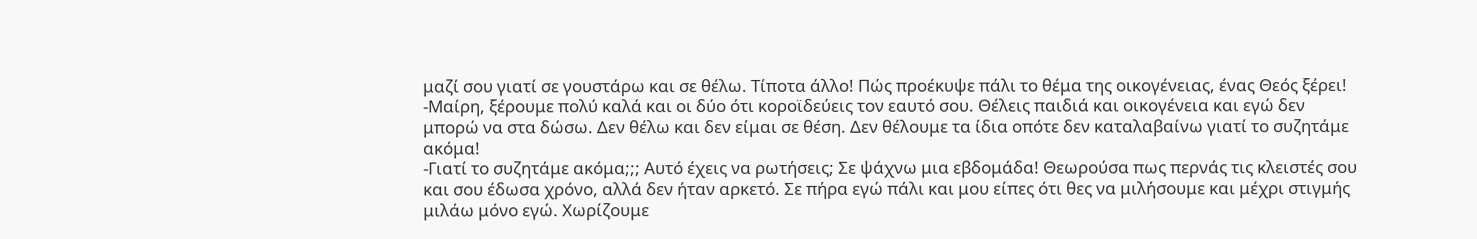μαζί σου γιατί σε γουστάρω και σε θέλω. Τίποτα άλλο! Πώς προέκυψε πάλι το θέμα της οικογένειας, ένας Θεός ξέρει!
-Μαίρη, ξέρουμε πολύ καλά και οι δύο ότι κοροϊδεύεις τον εαυτό σου. Θέλεις παιδιά και οικογένεια και εγώ δεν μπορώ να στα δώσω. Δεν θέλω και δεν είμαι σε θέση. Δεν θέλουμε τα ίδια οπότε δεν καταλαβαίνω γιατί το συζητάμε ακόμα!
-Γιατί το συζητάμε ακόμα;;; Αυτό έχεις να ρωτήσεις; Σε ψάχνω μια εβδομάδα! Θεωρούσα πως περνάς τις κλειστές σου και σου έδωσα χρόνο, αλλά δεν ήταν αρκετό. Σε πήρα εγώ πάλι και μου είπες ότι θες να μιλήσουμε και μέχρι στιγμής μιλάω μόνο εγώ. Χωρίζουμε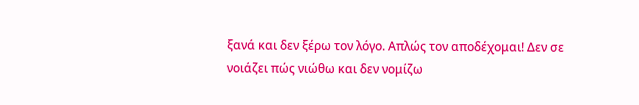ξανά και δεν ξέρω τον λόγο. Απλώς τον αποδέχομαι! Δεν σε νοιάζει πώς νιώθω και δεν νομίζω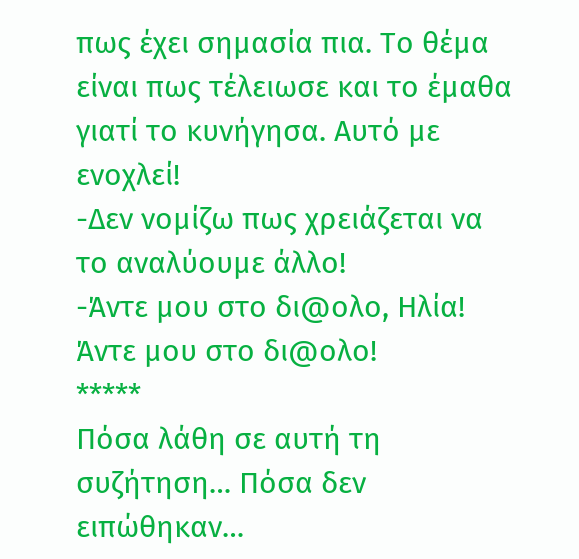πως έχει σημασία πια. Το θέμα είναι πως τέλειωσε και το έμαθα γιατί το κυνήγησα. Αυτό με ενοχλεί!
-Δεν νομίζω πως χρειάζεται να το αναλύουμε άλλο!
-Άντε μου στο δι@ολο, Ηλία! Άντε μου στο δι@ολο!
*****
Πόσα λάθη σε αυτή τη συζήτηση… Πόσα δεν ειπώθηκαν…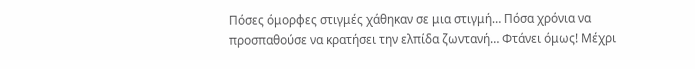Πόσες όμορφες στιγμές χάθηκαν σε μια στιγμή… Πόσα χρόνια να προσπαθούσε να κρατήσει την ελπίδα ζωντανή… Φτάνει όμως! Μέχρι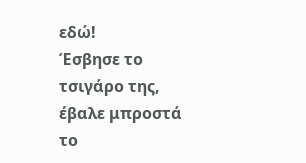εδώ!
Έσβησε το τσιγάρο της, έβαλε μπροστά το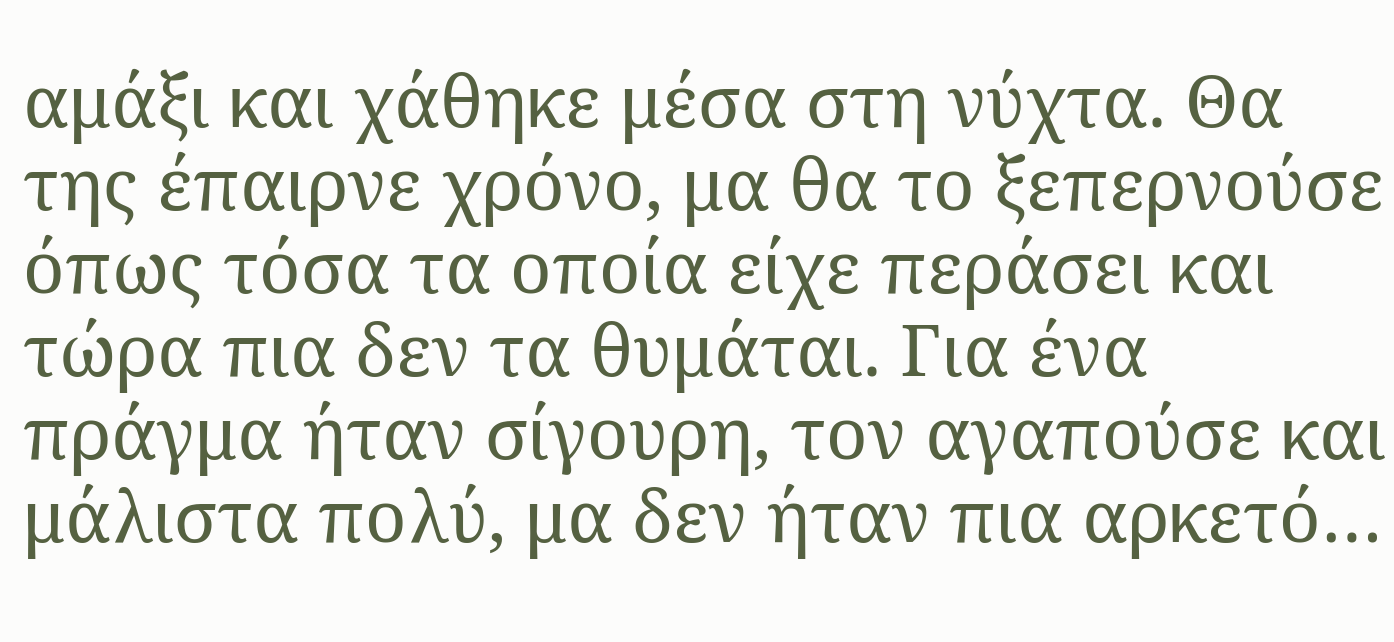αμάξι και χάθηκε μέσα στη νύχτα. Θα της έπαιρνε χρόνο, μα θα το ξεπερνούσε όπως τόσα τα οποία είχε περάσει και τώρα πια δεν τα θυμάται. Για ένα πράγμα ήταν σίγουρη, τον αγαπούσε και μάλιστα πολύ, μα δεν ήταν πια αρκετό…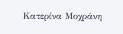Κατερίνα Μοχράνη